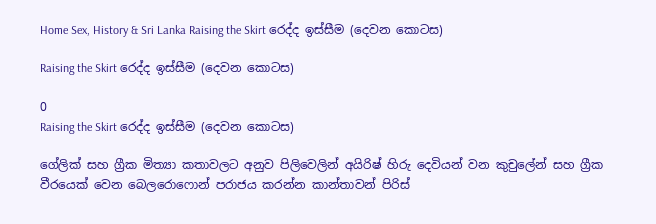Home Sex, History & Sri Lanka Raising the Skirt රෙද්ද ඉස්සීම (දෙවන කොටස)

Raising the Skirt රෙද්ද ඉස්සීම (දෙවන කොටස)

0
Raising the Skirt රෙද්ද ඉස්සීම (දෙවන කොටස)

ගේලික් සහ ග්‍රීක මිත්‍යා කතාවලට අනුව පිලිවෙලින් අයිරිෂ් හිරු දෙවියන් වන කුචුලේන් සහ ග්‍රීක වීරයෙක් වෙන බෙලරොෆොන් පරාජය කරන්න කාන්තාවන් පිරිස්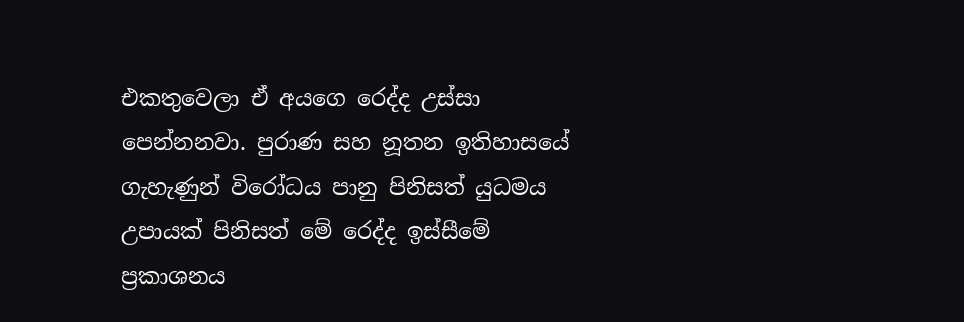එකතුවෙලා ඒ අයගෙ රෙද්ද උස්සා පෙන්නනවා. පුරාණ සහ නූතන ඉතිහාසයේ ගැහැණුන් විරෝධය පානු පිනිසත් යුධමය උපායක් පිනිසත් මේ රෙද්ද ඉස්සීමේ ප්‍රකාශනය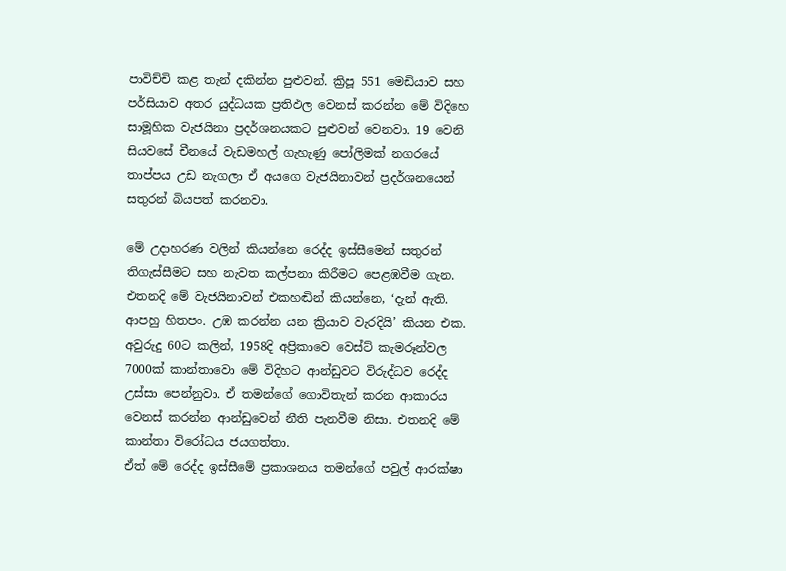පාවිච්චි කළ තැන් දකින්න පුළුවන්. ක්‍රිපූ 551 මෙඩියාව සහ පර්සියාව අතර යුද්ධයක ප්‍රතිඵල වෙනස් කරන්න මේ විදිහෙ සාමූහික වැජයිනා ප්‍රදර්ශනයකට පුළුවන් වෙනවා. 19 වෙනි සියවසේ චීනයේ වැඩමහල් ගැහැණු පෝලිමක් නගරයේ තාප්පය උඩ නැගලා ඒ අයගෙ වැජයිනාවන් ප්‍රදර්ශනයෙන් සතුරන් බියපත් කරනවා.

මේ උදාහරණ වලින් කියන්නෙ රෙද්ද ඉස්සීමෙන් සතුරන් තිගැස්සීමට සහ නැවත කල්පනා කිරීමට පෙළඹවීම ගැන. එතනදි මේ වැජයිනාවන් එකහඬින් කියන්නෙ, ‘දැන් ඇති. ආපහු හිතපං. උඹ කරන්න යන ක්‍රියාව වැරදියි’ කියන එක. අවුරුදු 60ට කලින්, 1958දි අප්‍රිකාවෙ වෙස්ට් කැමරූන්වල 7000ක් කාන්තාවො මේ විදිහට ආන්ඩුවට විරුද්ධව රෙද්ද උස්සා පෙන්නුවා. ඒ තමන්ගේ ගොවිතැන් කරන ආකාරය වෙනස් කරන්න ආන්ඩුවෙන් නීති පැනවීම නිසා. එතනදි මේ කාන්තා විරෝධය ජයගත්තා.
ඒත් මේ රෙද්ද ඉස්සීමේ ප්‍රකාශනය තමන්ගේ පවුල් ආරක්ෂා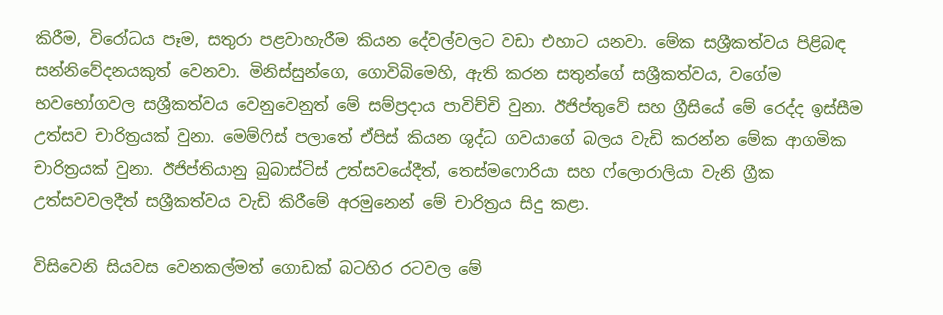කිරීම, විරෝධය පෑම, සතුරා පළවාහැරීම කියන දේවල්වලට වඩා එහාට යනවා. මේක සශ්‍රීකත්වය පිළිබඳ සන්නිවේදනයකුත් වෙනවා. මිනිස්සුන්ගෙ, ගොවිබිමෙහි, ඇති කරන සතුන්ගේ සශ්‍රීකත්වය, වගේම භවභෝගවල සශ්‍රීකත්වය වෙනුවෙනුත් මේ සම්ප්‍රදාය පාවිච්චි වුනා. ඊජිප්තුවේ සහ ග්‍රීසියේ මේ රෙද්ද ඉස්සීම උත්සව චාරිත්‍රයක් වුනා. මෙම්ෆිස් පලාතේ ඒපිස් කියන ශුද්ධ ගවයාගේ බලය වැඩි කරන්න මේක ආගමික චාරිත්‍රයක් වුනා. ඊජිප්තියානු බුබාස්ටිස් උත්සවයේදීත්, තෙස්මෆොරියා සහ ෆ්ලොරාලියා වැනි ග්‍රීක උත්සවවලදීත් සශ්‍රීකත්වය වැඩි කිරීමේ අරමුනෙන් මේ චාරිත්‍රය සිදු කළා.

විසිවෙනි සියවස වෙනකල්මත් ගොඩක් බටහිර රටවල මේ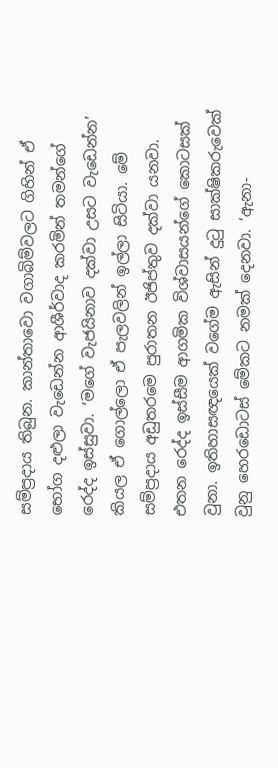සම්ප්‍රදාය තිබුන. කාන්තාවො වගාබිම්වලට ගිහින් ඒ භෝග දළුලා වැඩෙන්න ආශීර්වාද කරමින් තමන්ගේ රෙද්ද ඉස්සුවා. ‘මගේ වැජයිනාව දක්වා උසට වැඩෙන්න’ කියල ඒ ගොල්ලො ඒ පැලවලින් ඉල්ලා සිටියා. මේ සම්ප්‍රදාය අඩුතරමෙ පුරාතන ඊජිප්තුව දක්වා යනවා. එතන රෙද්ද ඉස්සීම ආගමික විශ්වාසයන්ගේ කොටසක් වුනා. ඉතිහාසඥයෙක් වගේම ඇසින් දුටු සාක්ෂිකරුවෙක් වුනු හෙරඩොටස් මේකට නමක් දෙනවා. ‘ඇනා-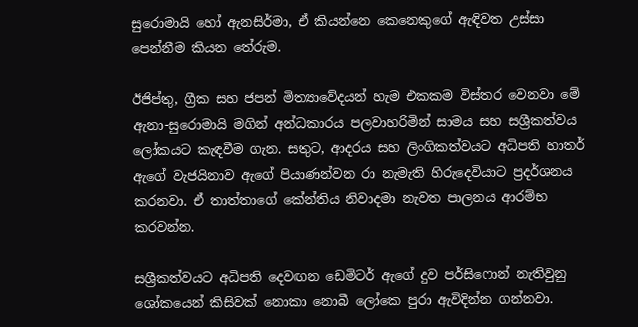සුරොමායි හෝ ඇනසිර්මා, ඒ කියන්නෙ කෙනෙකුගේ ඇඳිවත උස්සා පෙන්නීම කියන තේරුම.

ඊජිප්තු, ග්‍රීක සහ ජපන් මිත්‍යාවේදයන් හැම එකකම විස්තර වෙනවා මේ ඇනා-සුරොමායි මගින් අන්ධකාරය පලවාහරිමින් සාමය සහ සශ්‍රීකත්වය ලෝකයට කැඳවීම ගැන. සතුට, ආදරය සහ ලිංගිකත්වයට අධිපති හාතර් ඇගේ වැජයිනාව ඇගේ පියාණන්වන රා නැමැති හිරුදෙවියාට ප්‍රදර්ශනය කරනවා. ඒ තාත්තාගේ කේන්තිය නිවාදමා නැවත පාලනය ආරම්භ කරවන්න.

සශ්‍රීකත්වයට අධිපති දෙවඟන ඩෙමිටර් ඇගේ දුව පර්සිෆොන් නැතිවුනු ශෝකයෙන් කිසිවක් නොකා නොබී ලෝකෙ පුරා ඇවිදින්න ගන්නවා.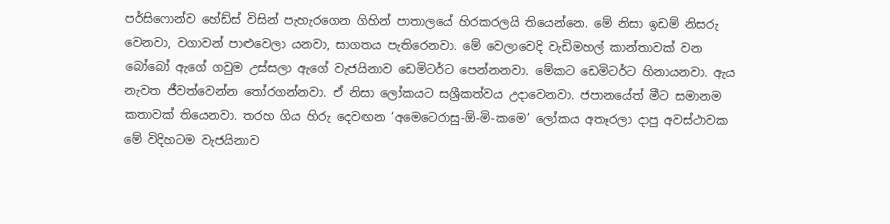පර්සිෆොන්ව හේඩ්ස් විසින් පැහැරගෙන ගිහින් පාතාලයේ හිරකරලයි තියෙන්නෙ. මේ නිසා ඉඩම් නිසරු වෙනවා, වගාවන් පාළුවෙලා යනවා, සාගතය පැතිරෙනවා. මේ වෙලාවෙදි වැඩිමහල් කාන්තාවක් වන බෝබෝ ඇගේ ගවුම උස්සලා ඇගේ වැජයිනාව ඩෙමිටර්ට පෙන්නනවා. මේකට ඩෙමිටර්ට හිනායනවා. ඇය නැවත ජීවත්වෙන්න තෝරගන්නවා. ඒ නිසා ලෝකයට සශ්‍රීකත්වය උදාවෙනවා. ජපානයේත් මීට සමානම කතාවක් තියෙනවා. තරහ ගිය හිරු දෙවඟන ‘අමෙටෙරාසු-ඕ-මි-කමෙ’ ලෝකය අතෑරලා දාපු අවස්ථාවක මේ විදිහටම වැජයිනාව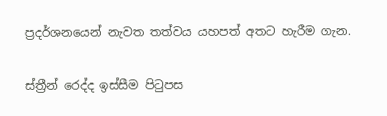ප්‍රදර්ශනයෙන් නැවත තත්වය යහපත් අතට හැරීම ගැන.

ස්ත්‍රීන් රෙද්ද ඉස්සීම පිටුපස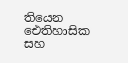තියෙන ඓතිහාසික සහ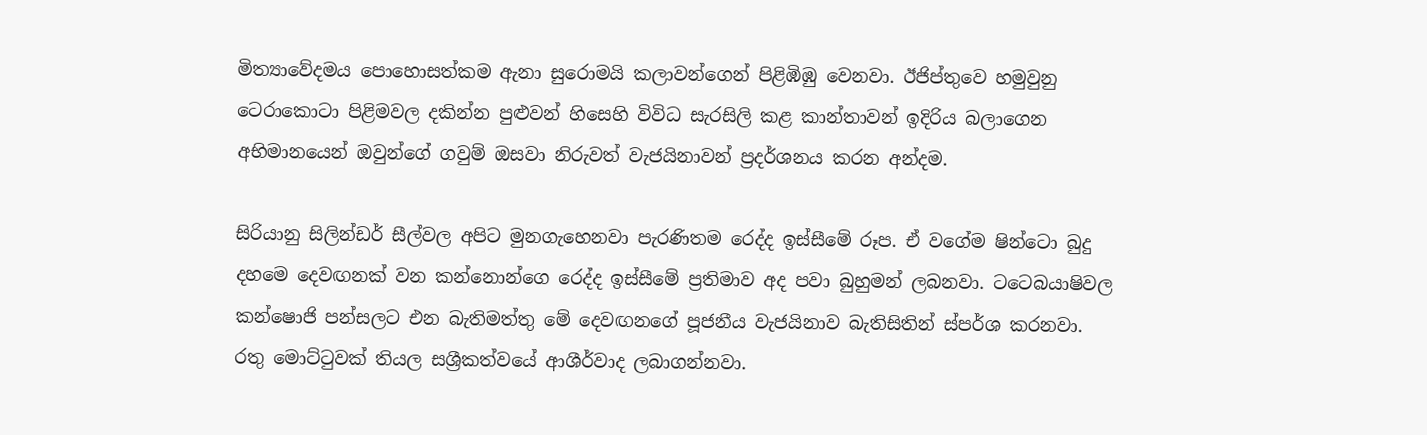මිත්‍යාවේදමය පොහොසත්කම ඇනා සුරොමයි කලාවන්ගෙන් පිළිඹිඹු වෙනවා. ඊජිප්තුවෙ හමුවුනු ටෙරාකොටා පිළිමවල දකින්න පුළුවන් හිසෙහි විවිධ සැරසිලි කළ කාන්තාවන් ඉදිරිය බලාගෙන අභිමානයෙන් ඔවුන්ගේ ගවුම් ඔසවා නිරුවත් වැජයිනාවන් ප්‍රදර්ශනය කරන අන්දම.

සිරියානු සිලින්ඩර් සීල්වල අපිට මුනගැහෙනවා පැරණිතම රෙද්ද ඉස්සීමේ රූප. ඒ වගේම ෂින්ටො බුදු දහමෙ දෙවඟනක් වන කන්නොන්ගෙ රෙද්ද ඉස්සීමේ ප්‍රතිමාව අද පවා බුහුමන් ලබනවා. ටටෙබයාෂිවල කන්ෂොජි පන්සලට එන බැතිමත්තු මේ දෙවඟනගේ පූජනීය වැජයිනාව බැතිසිතින් ස්පර්ශ කරනවා. රතු මොට්ටුවක් තියල සශ්‍රීකත්වයේ ආශීර්වාද ලබාගන්නවා.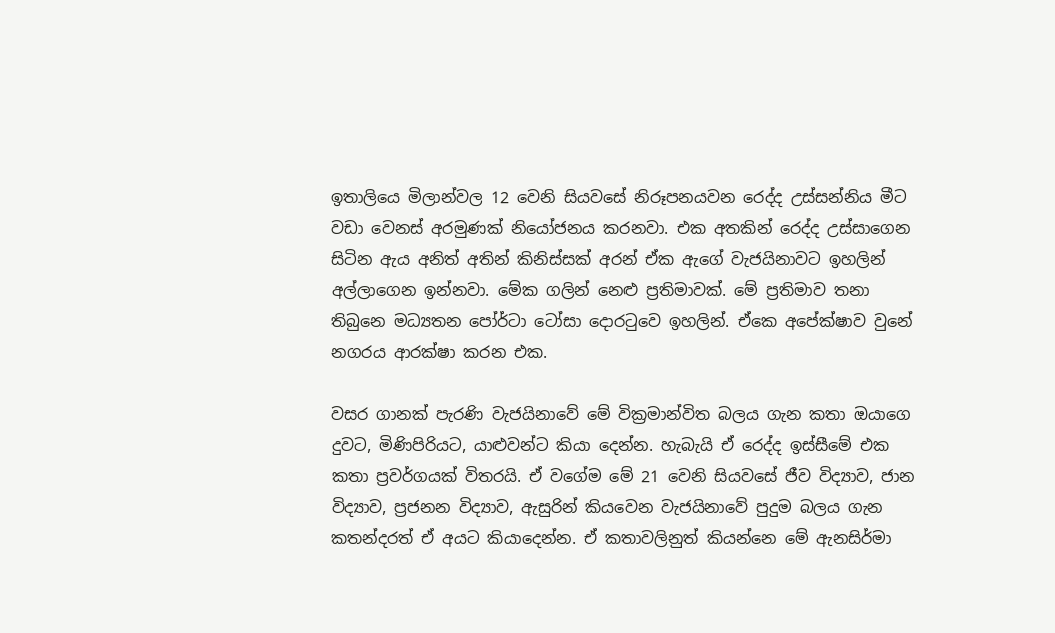ඉතාලියෙ මිලාන්වල 12 වෙනි සියවසේ නිරූපනයවන රෙද්ද උස්සන්නිය මීට වඩා වෙනස් අරමුණක් නියෝජනය කරනවා. එක අතකින් රෙද්ද උස්සාගෙන සිටින ඇය අනිත් අතින් කිනිස්සක් අරන් ඒක ඇගේ වැජයිනාවට ඉහලින් අල්ලාගෙන ඉන්නවා. මේක ගලින් නෙළු ප්‍රතිමාවක්. මේ ප්‍රතිමාව තනා තිබුනෙ මධ්‍යතන පෝර්ටා ටෝසා දොරටුවෙ ඉහලින්. ඒකෙ අපේක්ෂාව වුනේ නගරය ආරක්ෂා කරන එක.

වසර ගානක් පැරණි වැජයිනාවේ මේ වික්‍රමාන්විත බලය ගැන කතා ඔයාගෙ දුවට, මිණිපිරියට, යාළුවන්ට කියා දෙන්න. හැබැයි ඒ රෙද්ද ඉස්සීමේ එක කතා ප්‍රවර්ගයක් විතරයි. ඒ වගේම මේ 21 වෙනි සියවසේ ජීව විද්‍යාව, ජාන විද්‍යාව, ප්‍රජනන විද්‍යාව, ඇසුරින් කියවෙන වැජයිනාවේ පුදුම බලය ගැන කතන්දරත් ඒ අයට කියාදෙන්න. ඒ කතාවලිනුත් කියන්නෙ මේ ඇනසිර්මා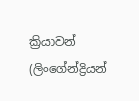ක්‍රියාවන් (ලිංගේන්ද්‍රියන්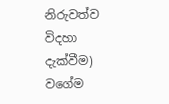නිරුවත්ව විදහා දැක්වීම) වගේම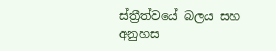ස්ත්‍රීත්වයේ බලය සහ අනුහස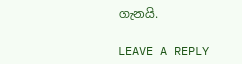ගැනයි.

LEAVE A REPLY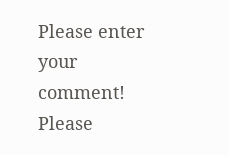Please enter your comment!
Please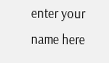enter your name here